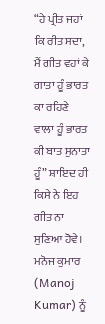“ਹੇ ਪ੍ਰੀਤ ਜਹਾਂ ਕਿ ਰੀਤ ਸਦਾ, ਮੈਂ ਗੀਤ ਵਹਾਂ ਕੇ ਗਾਤਾ ਹੂੰ ਭਾਰਤ ਕਾ ਰਹਿਣੇ ਵਾਲਾ ਹੂੰ ਭਾਰਤ ਕੀ ਬਾਤ ਸੁਨਾਤਾ ਹੂੰ” ਸ਼ਾਇਦ ਹੀ ਕਿਸੇ ਨੇ ਇਹ ਗੀਤ ਨਾ ਸੁਣਿਆ ਹੋਵੇ। ਮਨੋਜ ਕੁਮਾਰ (Manoj Kumar) ਨੂੰ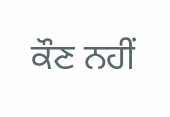ਕੌਣ ਨਹੀਂ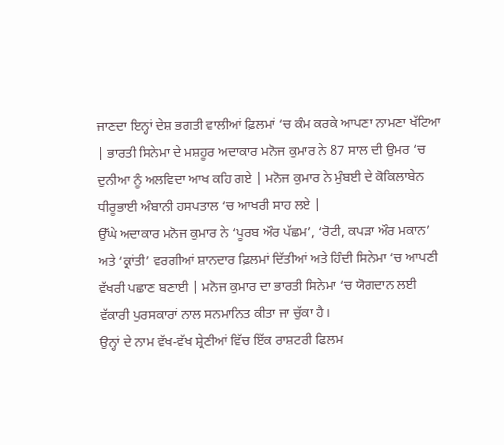ਜਾਣਦਾ ਇਨ੍ਹਾਂ ਦੇਸ਼ ਭਗਤੀ ਵਾਲੀਆਂ ਫ਼ਿਲਮਾਂ ‘ਚ ਕੰਮ ਕਰਕੇ ਆਪਣਾ ਨਾਮਣਾ ਖੱਟਿਆ | ਭਾਰਤੀ ਸਿਨੇਮਾ ਦੇ ਮਸ਼ਹੂਰ ਅਦਾਕਾਰ ਮਨੋਜ ਕੁਮਾਰ ਨੇ 87 ਸਾਲ ਦੀ ਉਮਰ ‘ਚ ਦੁਨੀਆ ਨੂੰ ਅਲਵਿਦਾ ਆਖ ਕਹਿ ਗਏ | ਮਨੋਜ ਕੁਮਾਰ ਨੇ ਮੁੰਬਈ ਦੇ ਕੋਕਿਲਾਬੇਨ ਧੀਰੂਭਾਈ ਅੰਬਾਨੀ ਹਸਪਤਾਲ ‘ਚ ਆਖਰੀ ਸਾਹ ਲਏ |
ਉੱਘੇ ਅਦਾਕਾਰ ਮਨੋਜ ਕੁਮਾਰ ਨੇ ‘ਪੂਰਬ ਔਰ ਪੱਛਮ’, ‘ਰੋਟੀ, ਕਪੜਾ ਔਰ ਮਕਾਨ’ ਅਤੇ ‘ਕ੍ਰਾਂਤੀ’ ਵਰਗੀਆਂ ਸ਼ਾਨਦਾਰ ਫ਼ਿਲਮਾਂ ਦਿੱਤੀਆਂ ਅਤੇ ਹਿੰਦੀ ਸਿਨੇਮਾ ‘ਚ ਆਪਣੀ ਵੱਖਰੀ ਪਛਾਣ ਬਣਾਈ | ਮਨੋਜ ਕੁਮਾਰ ਦਾ ਭਾਰਤੀ ਸਿਨੇਮਾ ‘ਚ ਯੋਗਦਾਨ ਲਈ ਵੱਕਾਰੀ ਪੁਰਸਕਾਰਾਂ ਨਾਲ ਸਨਮਾਨਿਤ ਕੀਤਾ ਜਾ ਚੁੱਕਾ ਹੈ।
ਉਨ੍ਹਾਂ ਦੇ ਨਾਮ ਵੱਖ-ਵੱਖ ਸ਼੍ਰੇਣੀਆਂ ਵਿੱਚ ਇੱਕ ਰਾਸ਼ਟਰੀ ਫਿਲਮ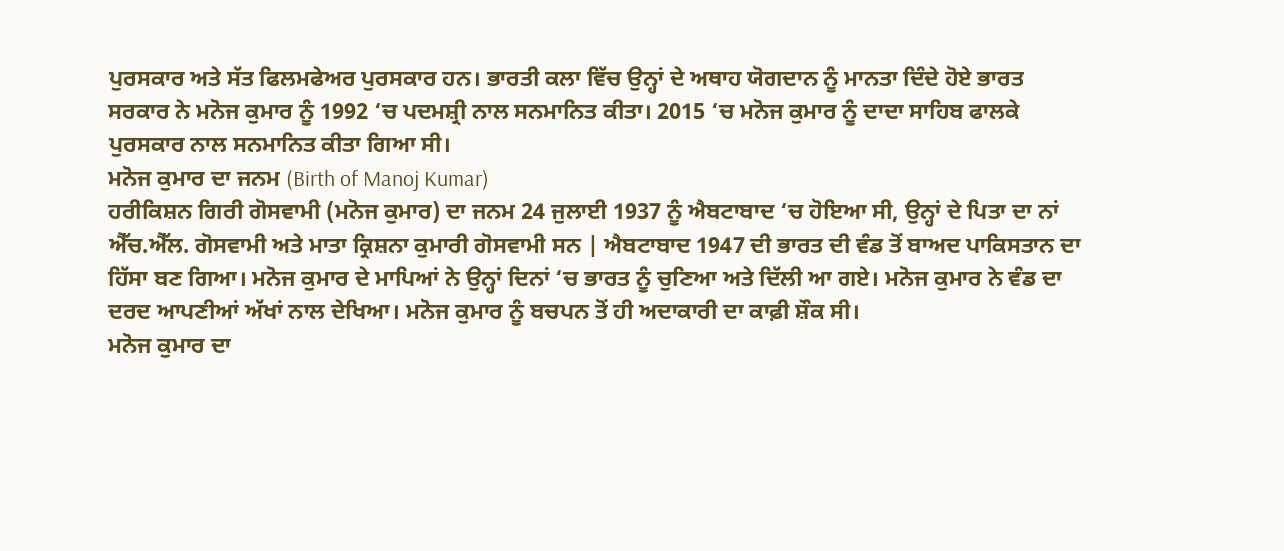ਪੁਰਸਕਾਰ ਅਤੇ ਸੱਤ ਫਿਲਮਫੇਅਰ ਪੁਰਸਕਾਰ ਹਨ। ਭਾਰਤੀ ਕਲਾ ਵਿੱਚ ਉਨ੍ਹਾਂ ਦੇ ਅਥਾਹ ਯੋਗਦਾਨ ਨੂੰ ਮਾਨਤਾ ਦਿੰਦੇ ਹੋਏ ਭਾਰਤ ਸਰਕਾਰ ਨੇ ਮਨੋਜ ਕੁਮਾਰ ਨੂੰ 1992 ‘ਚ ਪਦਮਸ਼੍ਰੀ ਨਾਲ ਸਨਮਾਨਿਤ ਕੀਤਾ। 2015 ‘ਚ ਮਨੋਜ ਕੁਮਾਰ ਨੂੰ ਦਾਦਾ ਸਾਹਿਬ ਫਾਲਕੇ ਪੁਰਸਕਾਰ ਨਾਲ ਸਨਮਾਨਿਤ ਕੀਤਾ ਗਿਆ ਸੀ।
ਮਨੋਜ ਕੁਮਾਰ ਦਾ ਜਨਮ (Birth of Manoj Kumar)
ਹਰੀਕਿਸ਼ਨ ਗਿਰੀ ਗੋਸਵਾਮੀ (ਮਨੋਜ ਕੁਮਾਰ) ਦਾ ਜਨਮ 24 ਜੁਲਾਈ 1937 ਨੂੰ ਐਬਟਾਬਾਦ ‘ਚ ਹੋਇਆ ਸੀ, ਉਨ੍ਹਾਂ ਦੇ ਪਿਤਾ ਦਾ ਨਾਂ ਐੱਚ.ਐੱਲ. ਗੋਸਵਾਮੀ ਅਤੇ ਮਾਤਾ ਕ੍ਰਿਸ਼ਨਾ ਕੁਮਾਰੀ ਗੋਸਵਾਮੀ ਸਨ | ਐਬਟਾਬਾਦ 1947 ਦੀ ਭਾਰਤ ਦੀ ਵੰਡ ਤੋਂ ਬਾਅਦ ਪਾਕਿਸਤਾਨ ਦਾ ਹਿੱਸਾ ਬਣ ਗਿਆ। ਮਨੋਜ ਕੁਮਾਰ ਦੇ ਮਾਪਿਆਂ ਨੇ ਉਨ੍ਹਾਂ ਦਿਨਾਂ ‘ਚ ਭਾਰਤ ਨੂੰ ਚੁਣਿਆ ਅਤੇ ਦਿੱਲੀ ਆ ਗਏ। ਮਨੋਜ ਕੁਮਾਰ ਨੇ ਵੰਡ ਦਾ ਦਰਦ ਆਪਣੀਆਂ ਅੱਖਾਂ ਨਾਲ ਦੇਖਿਆ। ਮਨੋਜ ਕੁਮਾਰ ਨੂੰ ਬਚਪਨ ਤੋਂ ਹੀ ਅਦਾਕਾਰੀ ਦਾ ਕਾਫ਼ੀ ਸ਼ੌਕ ਸੀ।
ਮਨੋਜ ਕੁਮਾਰ ਦਾ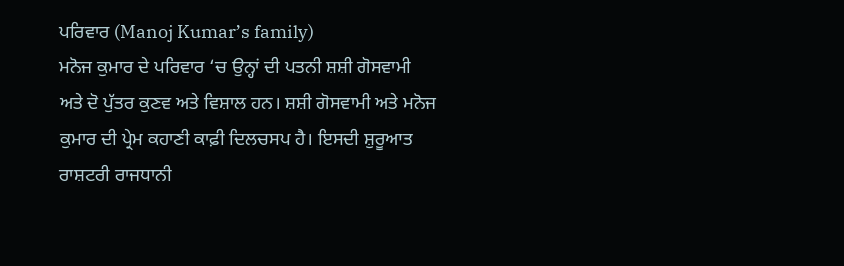ਪਰਿਵਾਰ (Manoj Kumar’s family)
ਮਨੋਜ ਕੁਮਾਰ ਦੇ ਪਰਿਵਾਰ ‘ਚ ਉਨ੍ਹਾਂ ਦੀ ਪਤਨੀ ਸ਼ਸ਼ੀ ਗੋਸਵਾਮੀ ਅਤੇ ਦੋ ਪੁੱਤਰ ਕੁਣਵ ਅਤੇ ਵਿਸ਼ਾਲ ਹਨ। ਸ਼ਸ਼ੀ ਗੋਸਵਾਮੀ ਅਤੇ ਮਨੋਜ ਕੁਮਾਰ ਦੀ ਪ੍ਰੇਮ ਕਹਾਣੀ ਕਾਫ਼ੀ ਦਿਲਚਸਪ ਹੈ। ਇਸਦੀ ਸ਼ੁਰੂਆਤ ਰਾਸ਼ਟਰੀ ਰਾਜਧਾਨੀ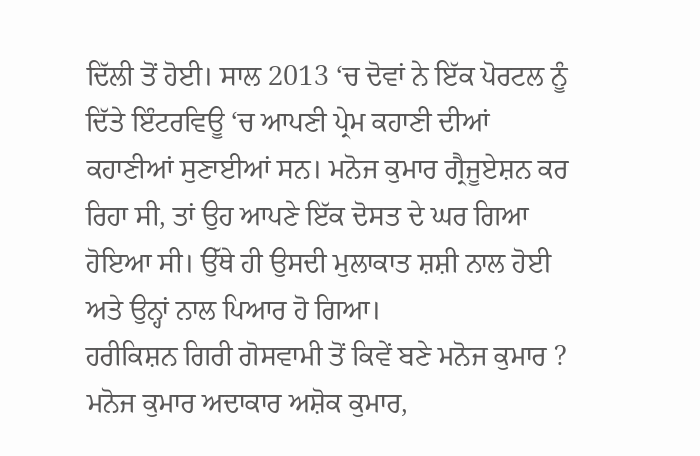ਦਿੱਲੀ ਤੋਂ ਹੋਈ। ਸਾਲ 2013 ‘ਚ ਦੋਵਾਂ ਨੇ ਇੱਕ ਪੋਰਟਲ ਨੂੰ ਦਿੱਤੇ ਇੰਟਰਵਿਊ ‘ਚ ਆਪਣੀ ਪ੍ਰੇਮ ਕਹਾਣੀ ਦੀਆਂ ਕਹਾਣੀਆਂ ਸੁਣਾਈਆਂ ਸਨ। ਮਨੋਜ ਕੁਮਾਰ ਗ੍ਰੈਜੂਏਸ਼ਨ ਕਰ ਰਿਹਾ ਸੀ, ਤਾਂ ਉਹ ਆਪਣੇ ਇੱਕ ਦੋਸਤ ਦੇ ਘਰ ਗਿਆ ਹੋਇਆ ਸੀ। ਉੱਥੇ ਹੀ ਉਸਦੀ ਮੁਲਾਕਾਤ ਸ਼ਸ਼ੀ ਨਾਲ ਹੋਈ ਅਤੇ ਉਨ੍ਹਾਂ ਨਾਲ ਪਿਆਰ ਹੋ ਗਿਆ।
ਹਰੀਕਿਸ਼ਨ ਗਿਰੀ ਗੋਸਵਾਮੀ ਤੋਂ ਕਿਵੇਂ ਬਣੇ ਮਨੋਜ ਕੁਮਾਰ ?
ਮਨੋਜ ਕੁਮਾਰ ਅਦਾਕਾਰ ਅਸ਼ੋਕ ਕੁਮਾਰ,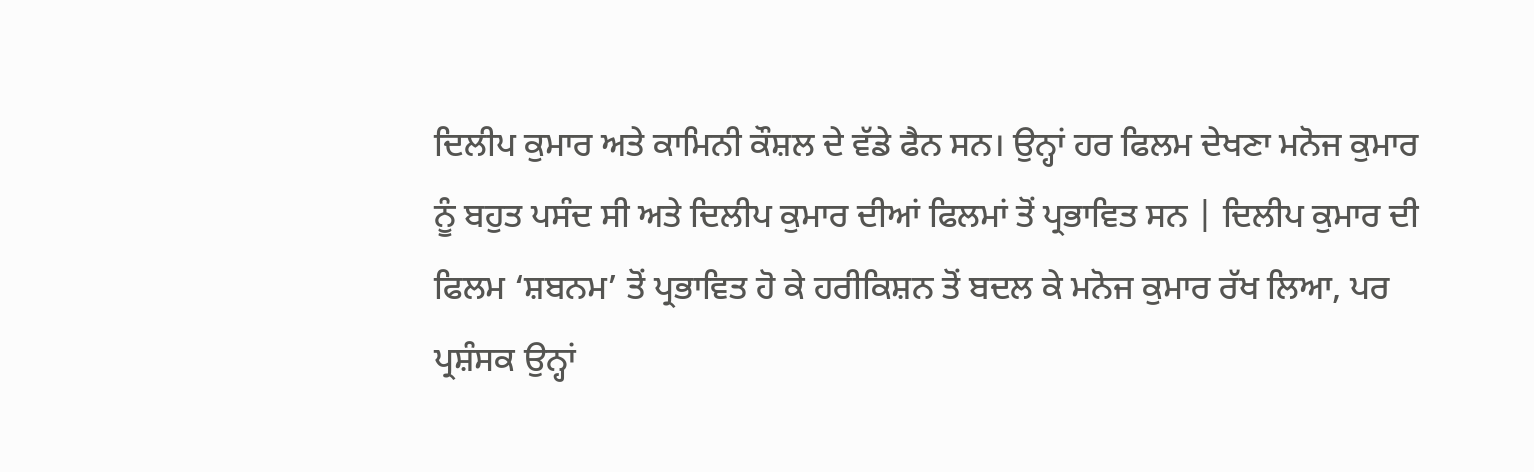ਦਿਲੀਪ ਕੁਮਾਰ ਅਤੇ ਕਾਮਿਨੀ ਕੌਸ਼ਲ ਦੇ ਵੱਡੇ ਫੈਨ ਸਨ। ਉਨ੍ਹਾਂ ਹਰ ਫਿਲਮ ਦੇਖਣਾ ਮਨੋਜ ਕੁਮਾਰ ਨੂੰ ਬਹੁਤ ਪਸੰਦ ਸੀ ਅਤੇ ਦਿਲੀਪ ਕੁਮਾਰ ਦੀਆਂ ਫਿਲਮਾਂ ਤੋਂ ਪ੍ਰਭਾਵਿਤ ਸਨ | ਦਿਲੀਪ ਕੁਮਾਰ ਦੀ ਫਿਲਮ ‘ਸ਼ਬਨਮ’ ਤੋਂ ਪ੍ਰਭਾਵਿਤ ਹੋ ਕੇ ਹਰੀਕਿਸ਼ਨ ਤੋਂ ਬਦਲ ਕੇ ਮਨੋਜ ਕੁਮਾਰ ਰੱਖ ਲਿਆ, ਪਰ ਪ੍ਰਸ਼ੰਸਕ ਉਨ੍ਹਾਂ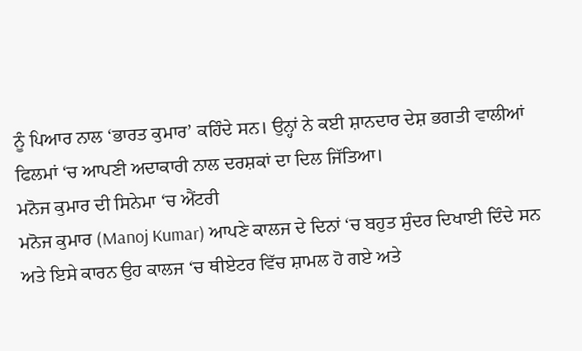ਨੂੰ ਪਿਆਰ ਨਾਲ ‘ਭਾਰਤ ਕੁਮਾਰ’ ਕਹਿੰਦੇ ਸਨ। ਉਨ੍ਹਾਂ ਨੇ ਕਈ ਸ਼ਾਨਦਾਰ ਦੇਸ਼ ਭਗਤੀ ਵਾਲੀਆਂ ਫਿਲਮਾਂ ‘ਚ ਆਪਣੀ ਅਦਾਕਾਰੀ ਨਾਲ ਦਰਸ਼ਕਾਂ ਦਾ ਦਿਲ ਜਿੱਤਿਆ।
ਮਨੋਜ ਕੁਮਾਰ ਦੀ ਸਿਨੇਮਾ ‘ਚ ਐਂਟਰੀ
ਮਨੋਜ ਕੁਮਾਰ (Manoj Kumar) ਆਪਣੇ ਕਾਲਜ ਦੇ ਦਿਨਾਂ ‘ਚ ਬਹੁਤ ਸੁੰਦਰ ਦਿਖਾਈ ਦਿੰਦੇ ਸਨ ਅਤੇ ਇਸੇ ਕਾਰਨ ਉਹ ਕਾਲਜ ‘ਚ ਥੀਏਟਰ ਵਿੱਚ ਸ਼ਾਮਲ ਹੋ ਗਏ ਅਤੇ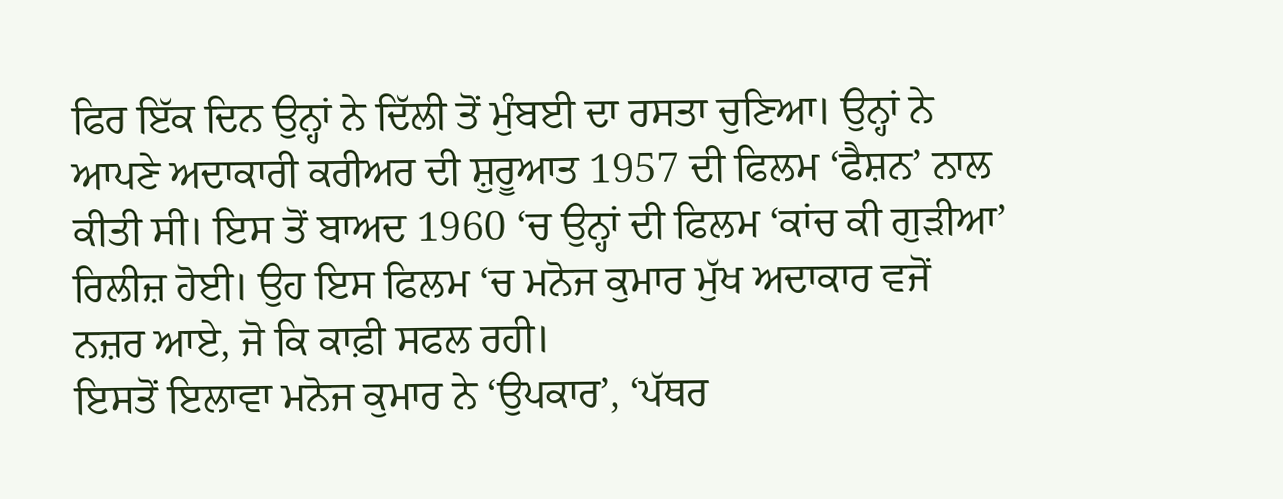ਫਿਰ ਇੱਕ ਦਿਨ ਉਨ੍ਹਾਂ ਨੇ ਦਿੱਲੀ ਤੋਂ ਮੁੰਬਈ ਦਾ ਰਸਤਾ ਚੁਣਿਆ। ਉਨ੍ਹਾਂ ਨੇ ਆਪਣੇ ਅਦਾਕਾਰੀ ਕਰੀਅਰ ਦੀ ਸ਼ੁਰੂਆਤ 1957 ਦੀ ਫਿਲਮ ‘ਫੈਸ਼ਨ’ ਨਾਲ ਕੀਤੀ ਸੀ। ਇਸ ਤੋਂ ਬਾਅਦ 1960 ‘ਚ ਉਨ੍ਹਾਂ ਦੀ ਫਿਲਮ ‘ਕਾਂਚ ਕੀ ਗੁੜੀਆ’ ਰਿਲੀਜ਼ ਹੋਈ। ਉਹ ਇਸ ਫਿਲਮ ‘ਚ ਮਨੋਜ ਕੁਮਾਰ ਮੁੱਖ ਅਦਾਕਾਰ ਵਜੋਂ ਨਜ਼ਰ ਆਏ, ਜੋ ਕਿ ਕਾਫ਼ੀ ਸਫਲ ਰਹੀ।
ਇਸਤੋਂ ਇਲਾਵਾ ਮਨੋਜ ਕੁਮਾਰ ਨੇ ‘ਉਪਕਾਰ’, ‘ਪੱਥਰ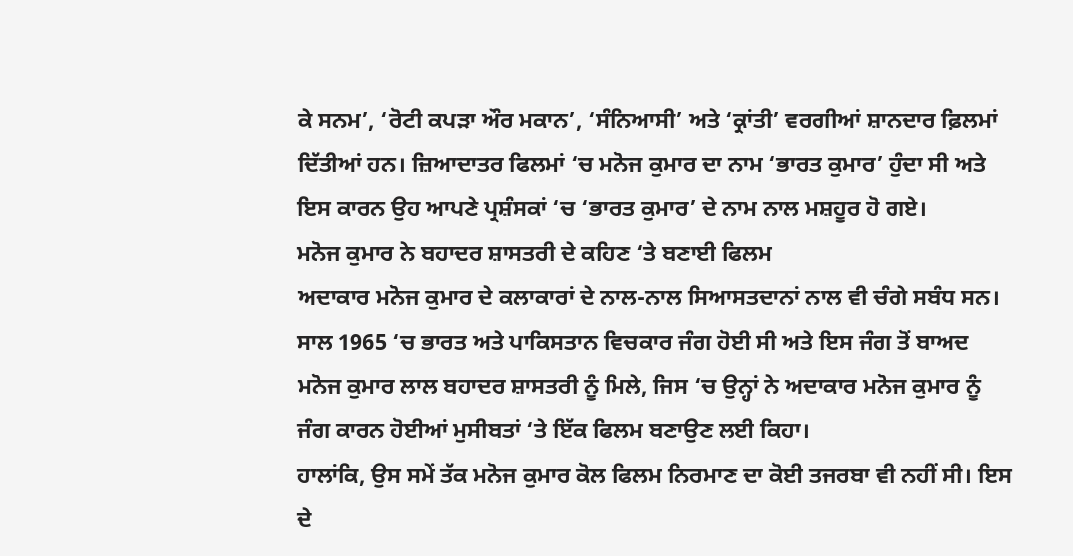ਕੇ ਸਨਮ’, ‘ਰੋਟੀ ਕਪੜਾ ਔਰ ਮਕਾਨ’, ‘ਸੰਨਿਆਸੀ’ ਅਤੇ ‘ਕ੍ਰਾਂਤੀ’ ਵਰਗੀਆਂ ਸ਼ਾਨਦਾਰ ਫ਼ਿਲਮਾਂ ਦਿੱਤੀਆਂ ਹਨ। ਜ਼ਿਆਦਾਤਰ ਫਿਲਮਾਂ ‘ਚ ਮਨੋਜ ਕੁਮਾਰ ਦਾ ਨਾਮ ‘ਭਾਰਤ ਕੁਮਾਰ’ ਹੁੰਦਾ ਸੀ ਅਤੇ ਇਸ ਕਾਰਨ ਉਹ ਆਪਣੇ ਪ੍ਰਸ਼ੰਸਕਾਂ ‘ਚ ‘ਭਾਰਤ ਕੁਮਾਰ’ ਦੇ ਨਾਮ ਨਾਲ ਮਸ਼ਹੂਰ ਹੋ ਗਏ।
ਮਨੋਜ ਕੁਮਾਰ ਨੇ ਬਹਾਦਰ ਸ਼ਾਸਤਰੀ ਦੇ ਕਹਿਣ ‘ਤੇ ਬਣਾਈ ਫਿਲਮ
ਅਦਾਕਾਰ ਮਨੋਜ ਕੁਮਾਰ ਦੇ ਕਲਾਕਾਰਾਂ ਦੇ ਨਾਲ-ਨਾਲ ਸਿਆਸਤਦਾਨਾਂ ਨਾਲ ਵੀ ਚੰਗੇ ਸਬੰਧ ਸਨ। ਸਾਲ 1965 ‘ਚ ਭਾਰਤ ਅਤੇ ਪਾਕਿਸਤਾਨ ਵਿਚਕਾਰ ਜੰਗ ਹੋਈ ਸੀ ਅਤੇ ਇਸ ਜੰਗ ਤੋਂ ਬਾਅਦ ਮਨੋਜ ਕੁਮਾਰ ਲਾਲ ਬਹਾਦਰ ਸ਼ਾਸਤਰੀ ਨੂੰ ਮਿਲੇ, ਜਿਸ ‘ਚ ਉਨ੍ਹਾਂ ਨੇ ਅਦਾਕਾਰ ਮਨੋਜ ਕੁਮਾਰ ਨੂੰ ਜੰਗ ਕਾਰਨ ਹੋਈਆਂ ਮੁਸੀਬਤਾਂ ‘ਤੇ ਇੱਕ ਫਿਲਮ ਬਣਾਉਣ ਲਈ ਕਿਹਾ।
ਹਾਲਾਂਕਿ, ਉਸ ਸਮੇਂ ਤੱਕ ਮਨੋਜ ਕੁਮਾਰ ਕੋਲ ਫਿਲਮ ਨਿਰਮਾਣ ਦਾ ਕੋਈ ਤਜਰਬਾ ਵੀ ਨਹੀਂ ਸੀ। ਇਸ ਦੇ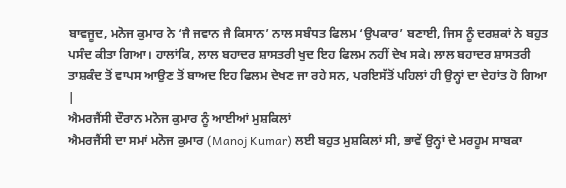ਬਾਵਜੂਦ, ਮਨੋਜ ਕੁਮਾਰ ਨੇ ‘ਜੈ ਜਵਾਨ ਜੈ ਕਿਸਾਨ’ ਨਾਲ ਸਬੰਧਤ ਫਿਲਮ ‘ਉਪਕਾਰ’ ਬਣਾਈ, ਜਿਸ ਨੂੰ ਦਰਸ਼ਕਾਂ ਨੇ ਬਹੁਤ ਪਸੰਦ ਕੀਤਾ ਗਿਆ। ਹਾਲਾਂਕਿ, ਲਾਲ ਬਹਾਦਰ ਸ਼ਾਸਤਰੀ ਖੁਦ ਇਹ ਫਿਲਮ ਨਹੀਂ ਦੇਖ ਸਕੇ। ਲਾਲ ਬਹਾਦਰ ਸ਼ਾਸਤਰੀ ਤਾਸ਼ਕੰਦ ਤੋਂ ਵਾਪਸ ਆਉਣ ਤੋਂ ਬਾਅਦ ਇਹ ਫਿਲਮ ਦੇਖਣ ਜਾ ਰਹੇ ਸਨ, ਪਰਇਸੱਤੋਂ ਪਹਿਲਾਂ ਹੀ ਉਨ੍ਹਾਂ ਦਾ ਦੇਹਾਂਤ ਹੋ ਗਿਆ |
ਐਮਰਜੈਂਸੀ ਦੌਰਾਨ ਮਨੋਜ ਕੁਮਾਰ ਨੂੰ ਆਈਆਂ ਮੁਸ਼ਕਿਲਾਂ
ਐਮਰਜੈਂਸੀ ਦਾ ਸਮਾਂ ਮਨੋਜ ਕੁਮਾਰ (Manoj Kumar) ਲਈ ਬਹੁਤ ਮੁਸ਼ਕਿਲਾਂ ਸੀ, ਭਾਵੇਂ ਉਨ੍ਹਾਂ ਦੇ ਮਰਹੂਮ ਸਾਬਕਾ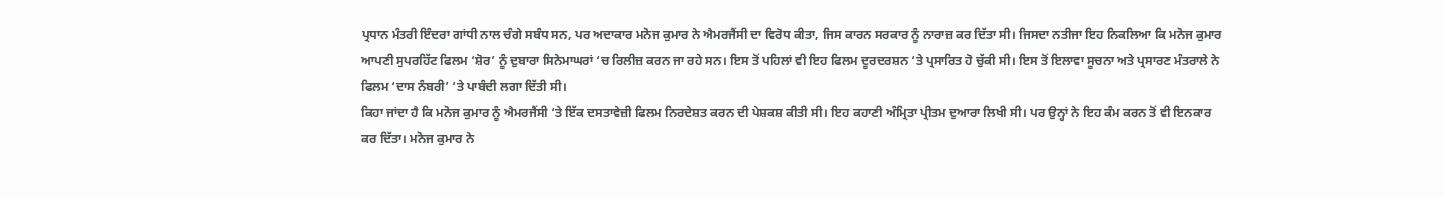ਪ੍ਰਧਾਨ ਮੰਤਰੀ ਇੰਦਰਾ ਗਾਂਧੀ ਨਾਲ ਚੰਗੇ ਸਬੰਧ ਸਨ, ਪਰ ਅਦਾਕਾਰ ਮਨੋਜ ਕੁਮਾਰ ਨੇ ਐਮਰਜੈਂਸੀ ਦਾ ਵਿਰੋਧ ਕੀਤਾ, ਜਿਸ ਕਾਰਨ ਸਰਕਾਰ ਨੂੰ ਨਾਰਾਜ਼ ਕਰ ਦਿੱਤਾ ਸੀ। ਜਿਸਦਾ ਨਤੀਜਾ ਇਹ ਨਿਕਲਿਆ ਕਿ ਮਨੋਜ ਕੁਮਾਰ ਆਪਣੀ ਸੁਪਰਹਿੱਟ ਫਿਲਮ ‘ਸ਼ੋਰ’ ਨੂੰ ਦੁਬਾਰਾ ਸਿਨੇਮਾਘਰਾਂ ‘ਚ ਰਿਲੀਜ਼ ਕਰਨ ਜਾ ਰਹੇ ਸਨ। ਇਸ ਤੋਂ ਪਹਿਲਾਂ ਵੀ ਇਹ ਫਿਲਮ ਦੂਰਦਰਸ਼ਨ ‘ਤੇ ਪ੍ਰਸਾਰਿਤ ਹੋ ਚੁੱਕੀ ਸੀ। ਇਸ ਤੋਂ ਇਲਾਵਾ ਸੂਚਨਾ ਅਤੇ ਪ੍ਰਸਾਰਣ ਮੰਤਰਾਲੇ ਨੇ ਫਿਲਮ ‘ਦਾਸ ਨੰਬਰੀ’ ‘ਤੇ ਪਾਬੰਦੀ ਲਗਾ ਦਿੱਤੀ ਸੀ।
ਕਿਹਾ ਜਾਂਦਾ ਹੈ ਕਿ ਮਨੋਜ ਕੁਮਾਰ ਨੂੰ ਐਮਰਜੈਂਸੀ ‘ਤੇ ਇੱਕ ਦਸਤਾਵੇਜ਼ੀ ਫਿਲਮ ਨਿਰਦੇਸ਼ਤ ਕਰਨ ਦੀ ਪੇਸ਼ਕਸ਼ ਕੀਤੀ ਸੀ। ਇਹ ਕਹਾਣੀ ਅੰਮ੍ਰਿਤਾ ਪ੍ਰੀਤਮ ਦੁਆਰਾ ਲਿਖੀ ਸੀ। ਪਰ ਉਨ੍ਹਾਂ ਨੇ ਇਹ ਕੰਮ ਕਰਨ ਤੋਂ ਵੀ ਇਨਕਾਰ ਕਰ ਦਿੱਤਾ। ਮਨੋਜ ਕੁਮਾਰ ਨੇ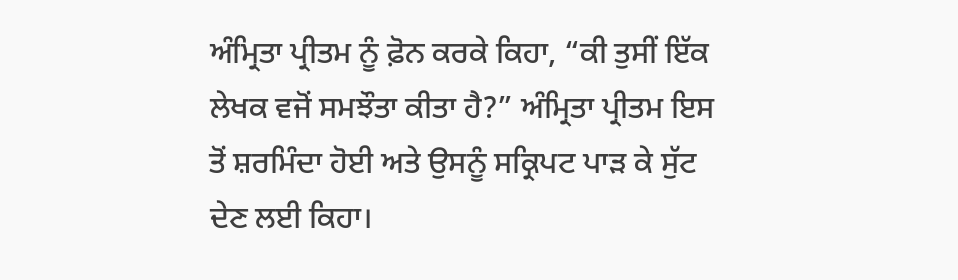ਅੰਮ੍ਰਿਤਾ ਪ੍ਰੀਤਮ ਨੂੰ ਫ਼ੋਨ ਕਰਕੇ ਕਿਹਾ, “ਕੀ ਤੁਸੀਂ ਇੱਕ ਲੇਖਕ ਵਜੋਂ ਸਮਝੌਤਾ ਕੀਤਾ ਹੈ?” ਅੰਮ੍ਰਿਤਾ ਪ੍ਰੀਤਮ ਇਸ ਤੋਂ ਸ਼ਰਮਿੰਦਾ ਹੋਈ ਅਤੇ ਉਸਨੂੰ ਸਕ੍ਰਿਪਟ ਪਾੜ ਕੇ ਸੁੱਟ ਦੇਣ ਲਈ ਕਿਹਾ।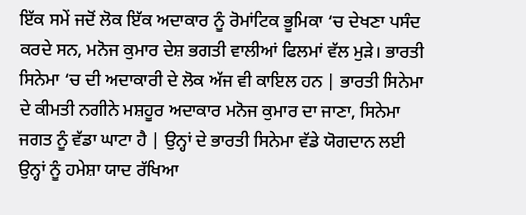ਇੱਕ ਸਮੇਂ ਜਦੋਂ ਲੋਕ ਇੱਕ ਅਦਾਕਾਰ ਨੂੰ ਰੋਮਾਂਟਿਕ ਭੂਮਿਕਾ ‘ਚ ਦੇਖਣਾ ਪਸੰਦ ਕਰਦੇ ਸਨ, ਮਨੋਜ ਕੁਮਾਰ ਦੇਸ਼ ਭਗਤੀ ਵਾਲੀਆਂ ਫਿਲਮਾਂ ਵੱਲ ਮੁੜੇ। ਭਾਰਤੀ ਸਿਨੇਮਾ ‘ਚ ਦੀ ਅਦਾਕਾਰੀ ਦੇ ਲੋਕ ਅੱਜ ਵੀ ਕਾਇਲ ਹਨ | ਭਾਰਤੀ ਸਿਨੇਮਾ ਦੇ ਕੀਮਤੀ ਨਗੀਨੇ ਮਸ਼ਹੂਰ ਅਦਾਕਾਰ ਮਨੋਜ ਕੁਮਾਰ ਦਾ ਜਾਣਾ, ਸਿਨੇਮਾ ਜਗਤ ਨੂੰ ਵੱਡਾ ਘਾਟਾ ਹੈ | ਉਨ੍ਹਾਂ ਦੇ ਭਾਰਤੀ ਸਿਨੇਮਾ ਵੱਡੇ ਯੋਗਦਾਨ ਲਈ ਉਨ੍ਹਾਂ ਨੂੰ ਹਮੇਸ਼ਾ ਯਾਦ ਰੱਖਿਆ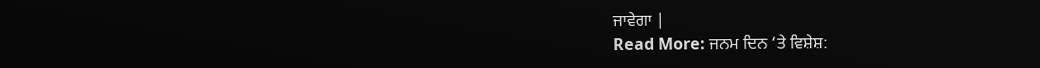ਜਾਵੇਗਾ |
Read More: ਜਨਮ ਦਿਨ ‘ਤੇ ਵਿਸ਼ੇਸ਼: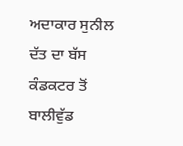ਅਦਾਕਾਰ ਸੁਨੀਲ ਦੱਤ ਦਾ ਬੱਸ ਕੰਡਕਟਰ ਤੋਂ ਬਾਲੀਵੁੱਡ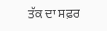ਤੱਕ ਦਾ ਸਫ਼ਰ